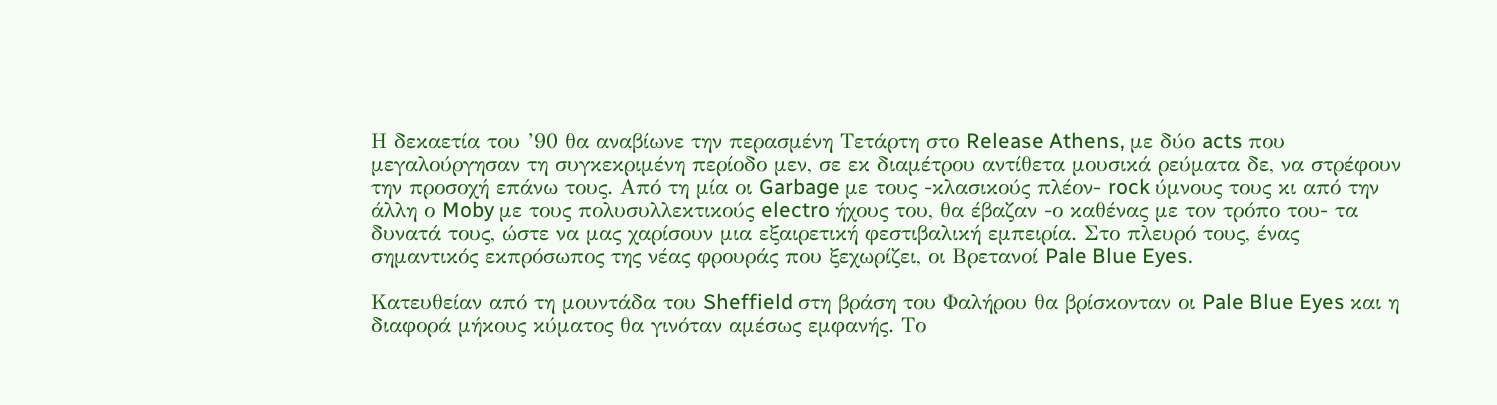Η δεκαετία του ’90 θα αναβίωνε την περασμένη Τετάρτη στο Release Athens, με δύο acts που μεγαλούργησαν τη συγκεκριμένη περίοδο μεν, σε εκ διαμέτρου αντίθετα μουσικά ρεύματα δε, να στρέφουν την προσοχή επάνω τους. Από τη μία οι Garbage με τους -κλασικούς πλέον- rock ύμνους τους κι από την άλλη ο Moby με τους πολυσυλλεκτικούς electro ήχους του, θα έβαζαν -ο καθένας με τον τρόπο του- τα δυνατά τους, ώστε να μας χαρίσουν μια εξαιρετική φεστιβαλική εμπειρία. Στο πλευρό τους, ένας σημαντικός εκπρόσωπος της νέας φρουράς που ξεχωρίζει, οι Βρετανοί Pale Blue Eyes.

Κατευθείαν από τη μουντάδα του Sheffield στη βράση του Φαλήρου θα βρίσκονταν οι Pale Blue Eyes και η διαφορά μήκους κύματος θα γινόταν αμέσως εμφανής. Το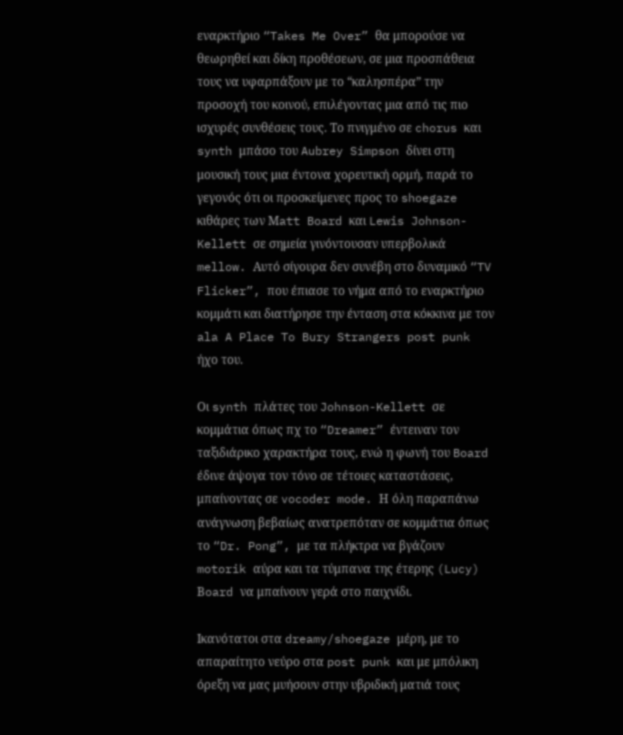εναρκτήριο “Takes Me Over” θα μπορούσε να θεωρηθεί και δίκη προθέσεων, σε μια προσπάθεια τους να υφαρπάξουν με το “καλησπέρα” την προσοχή του κοινού, επιλέγοντας μια από τις πιο ισχυρές συνθέσεις τους. Tο πνιγμένο σε chorus και synth μπάσο του Aubrey Simpson δίνει στη μουσική τους μια έντονα χορευτική ορμή, παρά το γεγονός ότι οι προσκείμενες προς το shoegaze κιθάρες των Μatt Board και Lewis Johnson-Kellett σε σημεία γινόντουσαν υπερβολικά mellow. Αυτό σίγουρα δεν συνέβη στο δυναμικό “TV Flicker”, που έπιασε το νήμα από το εναρκτήριο κομμάτι και διατήρησε την ένταση στα κόκκινα με τον ala A Place To Bury Strangers post punk ήχο του.

Οι synth πλάτες του Johnson-Kellett σε κομμάτια όπως πχ το “Dreamer” έντειναν τον ταξιδιάρικο χαρακτήρα τους, ενώ η φωνή του Board έδινε άψογα τον τόνο σε τέτοιες καταστάσεις, μπαίνοντας σε vocoder mode. Η όλη παραπάνω ανάγνωση βεβαίως ανατρεπόταν σε κομμάτια όπως το “Dr. Pong”, με τα πλήκτρα να βγάζουν motorik αύρα και τα τύμπανα της έτερης (Lucy) Βoard να μπαίνουν γερά στο παιχνίδι.

Ικανότατοι στα dreamy/shoegaze μέρη, με το απαραίτητο νεύρο στα post punk και με μπόλικη όρεξη να μας μυήσουν στην υβριδική ματιά τους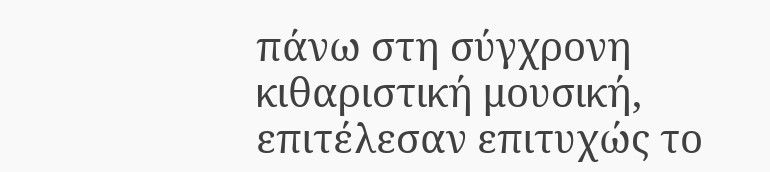πάνω στη σύγχρονη κιθαριστική μουσική, επιτέλεσαν επιτυχώς το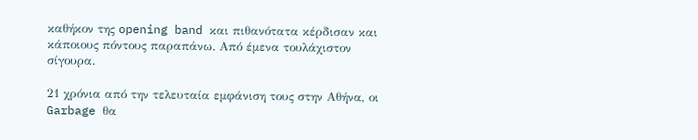καθήκον της opening band και πιθανότατα κέρδισαν και κάποιους πόντους παραπάνω. Από έμενα τουλάχιστον σίγουρα.

21 χρόνια από την τελευταία εμφάνιση τους στην Αθήνα, οι Garbage θα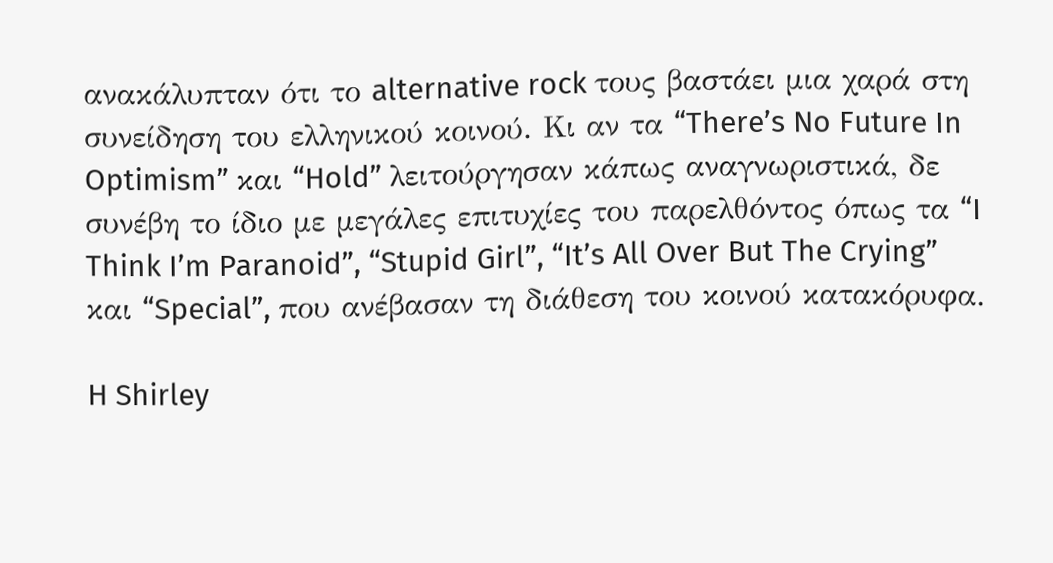ανακάλυπταν ότι το alternative rock τους βαστάει μια χαρά στη συνείδηση του ελληνικού κοινού. Κι αν τα “There’s No Future In Optimism” και “Hold” λειτούργησαν κάπως αναγνωριστικά, δε συνέβη το ίδιο με μεγάλες επιτυχίες του παρελθόντος όπως τα “I Think I’m Paranoid”, “Stupid Girl”, “It’s All Over But The Crying” και “Special”, που ανέβασαν τη διάθεση του κοινού κατακόρυφα.

H Shirley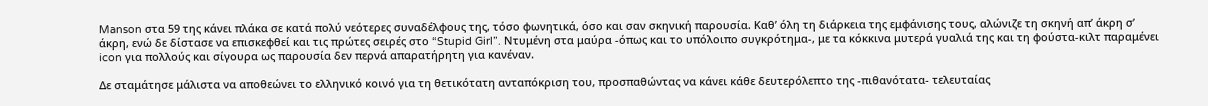Manson στα 59 της κάνει πλάκα σε κατά πολύ νεότερες συναδέλφους της, τόσο φωνητικά, όσο και σαν σκηνική παρουσία. Καθ’ όλη τη διάρκεια της εμφάνισης τους, αλώνιζε τη σκηνή απ’ άκρη σ’ άκρη, ενώ δε δίστασε να επισκεφθεί και τις πρώτες σειρές στο “Stupid Girl”. Nτυμένη στα μαύρα -όπως και το υπόλοιπο συγκρότημα-, με τα κόκκινα μυτερά γυαλιά της και τη φούστα-κιλτ παραμένει icon για πολλούς και σίγουρα ως παρουσία δεν περνά απαρατήρητη για κανέναν.

Δε σταμάτησε μάλιστα να αποθεώνει το ελληνικό κοινό για τη θετικότατη ανταπόκριση του, προσπαθώντας να κάνει κάθε δευτερόλεπτο της -πιθανότατα- τελευταίας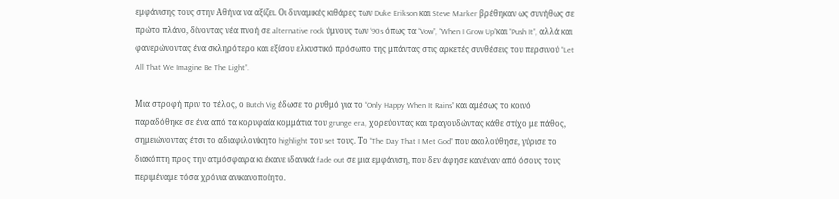εμφάνισης τους στην Αθήνα να αξίζει. Οι δυναμικές κιθάρες των Duke Erikson και Steve Marker βρέθηκαν ως συνήθως σε πρώτο πλάνο, δίνοντας νέα πνοή σε alternative rock ύμνους των ‘90s όπως τα “Vow”, “When I Grow Up”και “Push It”, αλλά και φανερώνοντας ένα σκληρότερο και εξίσου ελκυστικό πρόσωπο της μπάντας στις αρκετές συνθέσεις του περσινού “Let All That We Imagine Be The Light”.

Mια στροφή πριν το τέλος, ο Butch Vig έδωσε το ρυθμό για το “Only Happy When It Rains” και αμέσως το κοινό παραδόθηκε σε ένα από τα κορυφαία κομμάτια του grunge era, χορεύοντας και τραγουδώντας κάθε στίχο με πάθος, σημειώνοντας έτσι το αδιαφιλονίκητο highlight του set τους. Το “The Day That I Met God” που ακολούθησε, γύρισε το διακόπτη προς την ατμόσφαιρα κι έκανε ιδανικά fade out σε μια εμφάνιση, που δεν άφησε κανέναν από όσους τους περιμέναμε τόσα χρόνια ανικανοποίητο.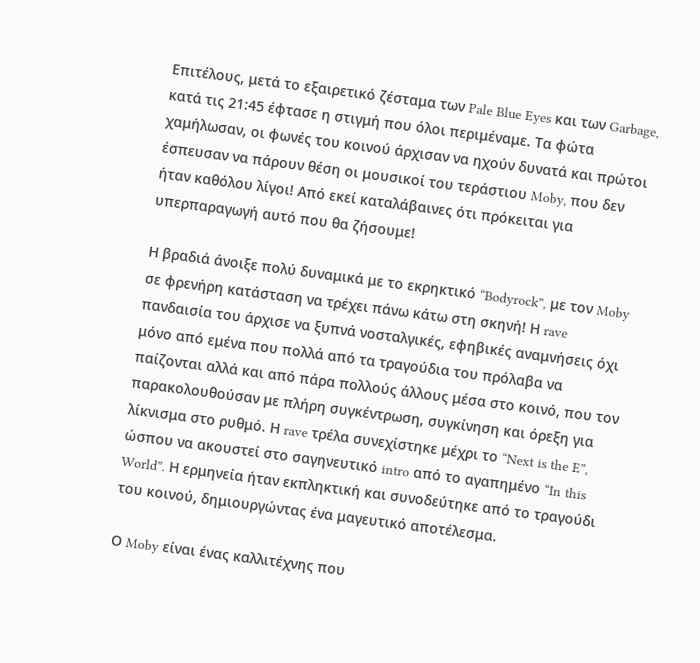Επιτέλους, μετά το εξαιρετικό ζέσταμα των Pale Blue Eyes και των Garbage, κατά τις 21:45 έφτασε η στιγμή που όλοι περιμέναμε. Τα φώτα χαμήλωσαν, οι φωνές του κοινού άρχισαν να ηχούν δυνατά και πρώτοι έσπευσαν να πάρουν θέση οι μουσικοί του τεράστιου Moby, που δεν ήταν καθόλου λίγοι! Από εκεί καταλάβαινες ότι πρόκειται για υπερπαραγωγή αυτό που θα ζήσουμε!

Η βραδιά άνοιξε πολύ δυναμικά με το εκρηκτικό “Bodyrock”, με τον Moby σε φρενήρη κατάσταση να τρέχει πάνω κάτω στη σκηνή! Η rave πανδαισία του άρχισε να ξυπνά νοσταλγικές, εφηβικές αναμνήσεις όχι μόνο από εμένα που πολλά από τα τραγούδια του πρόλαβα να παίζονται αλλά και από πάρα πολλούς άλλους μέσα στο κοινό, που τον παρακολουθούσαν με πλήρη συγκέντρωση, συγκίνηση και όρεξη για λίκνισμα στο ρυθμό. Η rave τρέλα συνεχίστηκε μέχρι το “Next is the E”, ώσπου να ακουστεί στο σαγηνευτικό intro από το αγαπημένο “In this World”. Η ερμηνεία ήταν εκπληκτική και συνοδεύτηκε από το τραγούδι του κοινού, δημιουργώντας ένα μαγευτικό αποτέλεσμα.

Ο Moby είναι ένας καλλιτέχνης που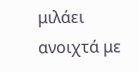μιλάει ανοιχτά με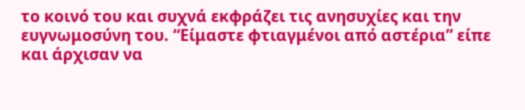το κοινό του και συχνά εκφράζει τις ανησυχίες και την ευγνωμοσύνη του. “Είμαστε φτιαγμένοι από αστέρια” είπε και άρχισαν να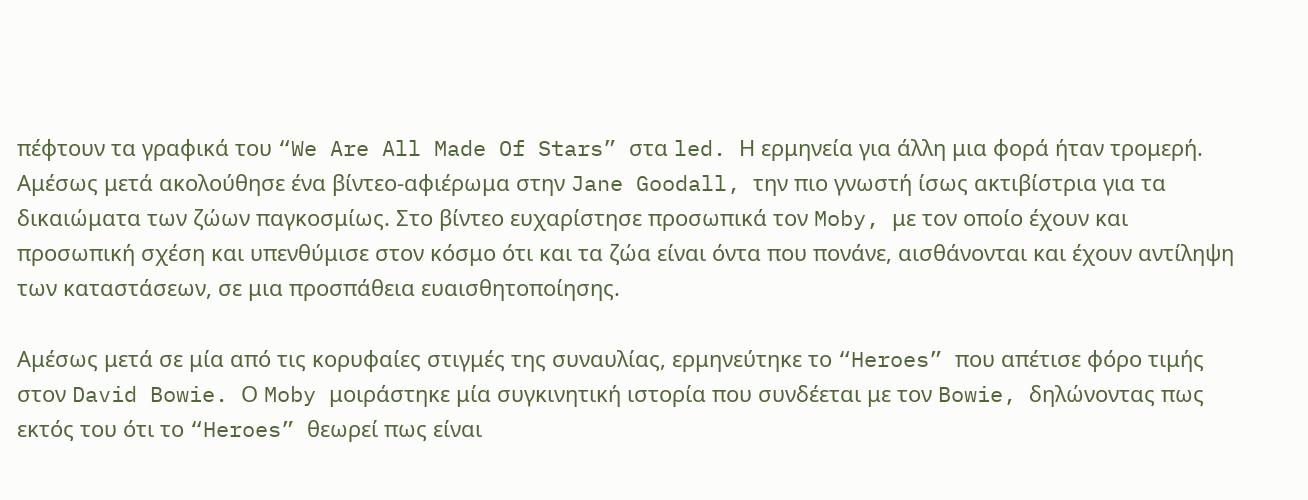πέφτουν τα γραφικά του “We Are All Made Of Stars” στα led. Η ερμηνεία για άλλη μια φορά ήταν τρομερή. Αμέσως μετά ακολούθησε ένα βίντεο-αφιέρωμα στην Jane Goodall, την πιο γνωστή ίσως ακτιβίστρια για τα δικαιώματα των ζώων παγκοσμίως. Στο βίντεο ευχαρίστησε προσωπικά τον Moby, με τον οποίο έχουν και προσωπική σχέση και υπενθύμισε στον κόσμο ότι και τα ζώα είναι όντα που πονάνε, αισθάνονται και έχουν αντίληψη των καταστάσεων, σε μια προσπάθεια ευαισθητοποίησης.

Αμέσως μετά σε μία από τις κορυφαίες στιγμές της συναυλίας, ερμηνεύτηκε το “Heroes” που απέτισε φόρο τιμής στον David Bowie. Ο Moby μοιράστηκε μία συγκινητική ιστορία που συνδέεται με τον Bowie, δηλώνοντας πως εκτός του ότι το “Heroes” θεωρεί πως είναι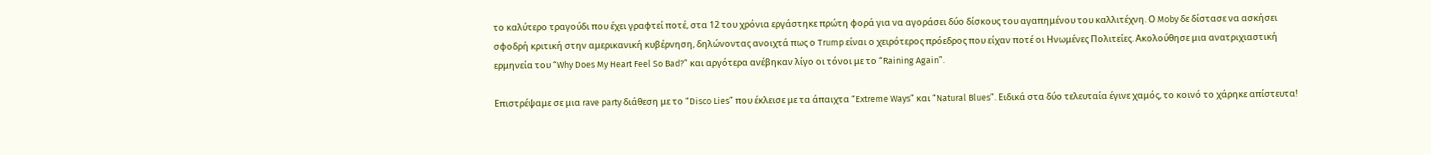το καλύτερο τραγούδι που έχει γραφτεί ποτέ, στα 12 του χρόνια εργάστηκε πρώτη φορά για να αγοράσει δύο δίσκους του αγαπημένου του καλλιτέχνη. Ο Moby δε δίστασε να ασκήσει σφοδρή κριτική στην αμερικανική κυβέρνηση, δηλώνοντας ανοιχτά πως ο Trump είναι ο χειρότερος πρόεδρος που είχαν ποτέ οι Ηνωμένες Πολιτείες. Ακολούθησε μια ανατριχιαστική ερμηνεία του “Why Does My Heart Feel So Bad?” και αργότερα ανέβηκαν λίγο οι τόνοι με το “Raining Again”.

Επιστρέψαμε σε μια rave party διάθεση με το “Disco Lies” που έκλεισε με τα άπαιχτα “Extreme Ways” και “Natural Blues”. Ειδικά στα δύο τελευταία έγινε χαμός, το κοινό το χάρηκε απίστευτα!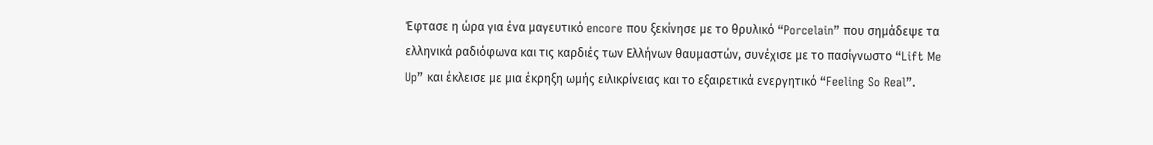Έφτασε η ώρα για ένα μαγευτικό encore που ξεκίνησε με το θρυλικό “Porcelain” που σημάδεψε τα ελληνικά ραδιόφωνα και τις καρδιές των Ελλήνων θαυμαστών, συνέχισε με το πασίγνωστο “Lift Me Up” και έκλεισε με μια έκρηξη ωμής ειλικρίνειας και το εξαιρετικά ενεργητικό “Feeling So Real”.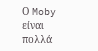Ο Moby είναι πολλά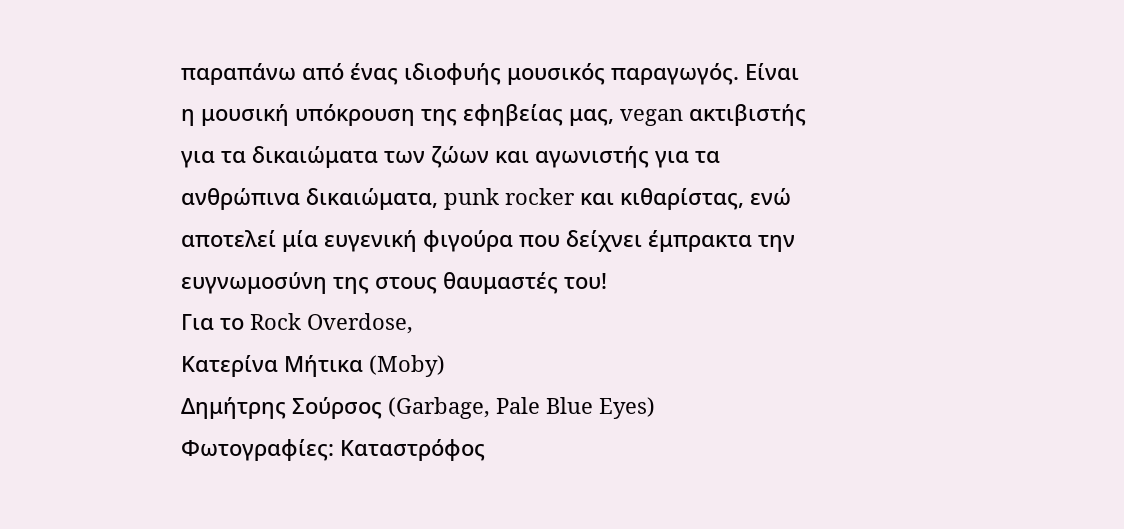παραπάνω από ένας ιδιοφυής μουσικός παραγωγός. Είναι η μουσική υπόκρουση της εφηβείας μας, vegan ακτιβιστής για τα δικαιώματα των ζώων και αγωνιστής για τα ανθρώπινα δικαιώματα, punk rocker και κιθαρίστας, ενώ αποτελεί μία ευγενική φιγούρα που δείχνει έμπρακτα την ευγνωμοσύνη της στους θαυμαστές του!
Για το Rock Overdose,
Κατερίνα Μήτικα (Moby)
Δημήτρης Σούρσος (Garbage, Pale Blue Eyes)
Φωτογραφίες: Καταστρόφος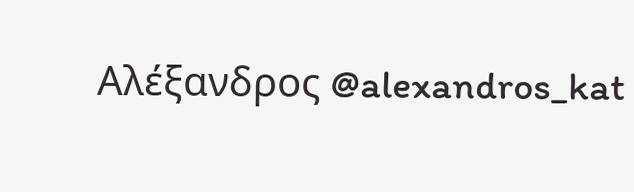Αλέξανδρος @alexandros_kat